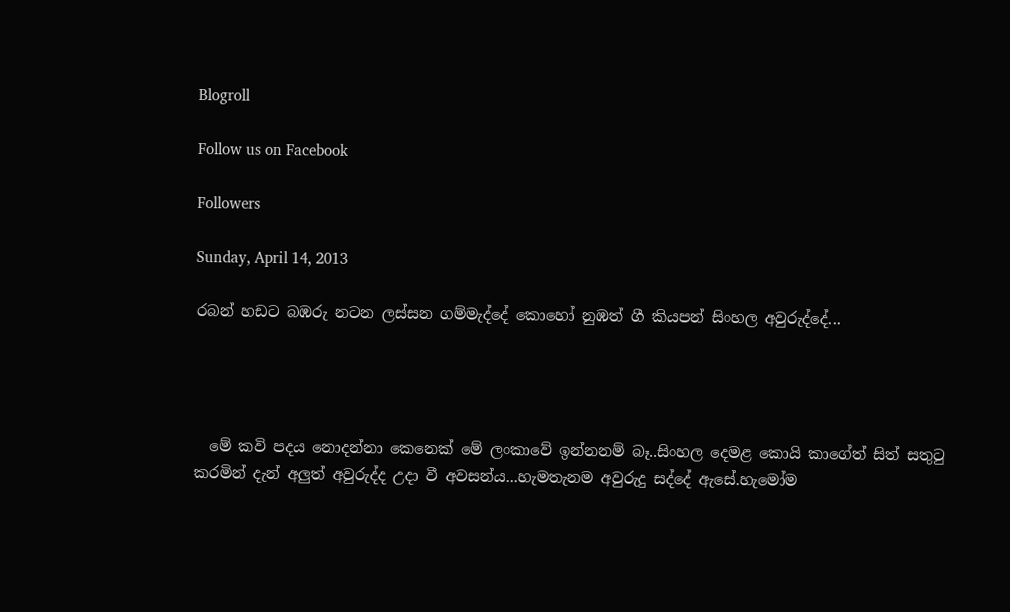Blogroll

Follow us on Facebook

Followers

Sunday, April 14, 2013

රබන් හඩට බඹරු නටන ලස්සන ගම්මැද්දේ කොහෝ නුඹත් ගී කියපන් සිංහල අවුරුද්දේ...




  මේ කවි පදය නොදන්නා කෙනෙක් මේ ලංකාවේ ඉන්නනම් බෑ..සිංහල දෙමළ කොයි කාගේත් සිත් සතුටු කරමින් දැන් අලුත් අවුරුද්ද උදා වී අවසන්ය...හැමතැනම අවුරුදු සද්දේ ඇසේ.හැමෝම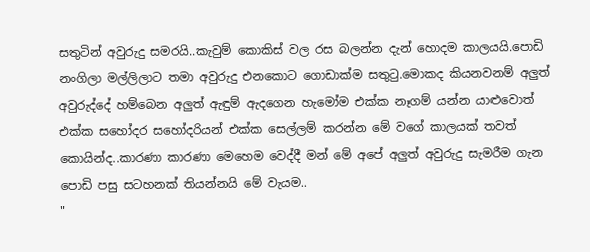සතුටින් අවුරුදු සමරයි..කැවුම් කොකිස් වල රස බලන්න දැන් හොදම කාලයයි.පොඩි නංගිලා මල්ලිලාට තමා අවුරුදු එනකොට ගොඩාක්ම සතුටු.මොකද කියනවනම් අලුත් අවුරුද්දේ හම්බෙන අලුත් ඇඳුම් ඇදගෙන හැමෝම එක්ක නෑගම් යන්න යාළුවොත් එක්ක සහෝදර සහෝදරියන් එක්ක සෙල්ලම් කරන්න මේ වගේ කාලයක් තවත් කොයින්ද..කාරණා කාරණා මෙහෙම වෙද්දී මන් මේ අපේ අලුත් අවුරුදු සැමරීම ගැන පොඩි පසු සටහනක් තියන්නයි මේ වැයම..
"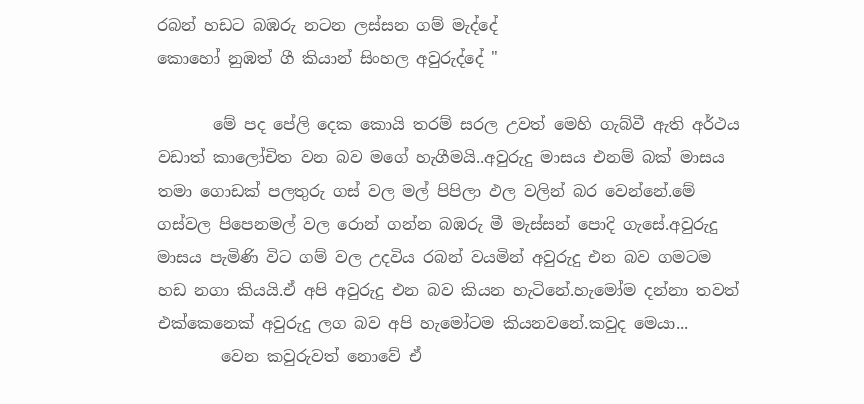රබන් හඩට බඹරු නටන ලස්සන ගම් මැද්දේ
කොහෝ නුඹත් ගී කියාන් සිංහල අවුරුද්දේ "

       මේ පද පේලි දෙක කොයි තරම් සරල උවත් මෙහි ගැබ්වී ඇති අර්ථය වඩාත් කාලෝචිත වන බව මගේ හැගීමයි..අවුරුදු මාසය එනම් බක් මාසය තමා ගොඩක් පලතුරු ගස් වල මල් පිපිලා ඵල වලින් බර වෙන්නේ.මේ ගස්වල පිපෙනමල් වල රොන් ගන්න බඹරු මී මැස්සන් පොදි ගැසේ.අවුරුදු මාසය පැමිණි විට ගම් වල උදවිය රබන් වයමින් අවුරුදු එන බව ගමටම හඩ නගා කියයි.ඒ අපි අවුරුදු එන බව කියන හැටිනේ.හැමෝම දන්නා තවත් එක්කෙනෙක් අවුරුදු ලග බව අපි හැමෝටම කියනවනේ.කවුද මෙයා...
        වෙන කවුරුවත් නොවේ ඒ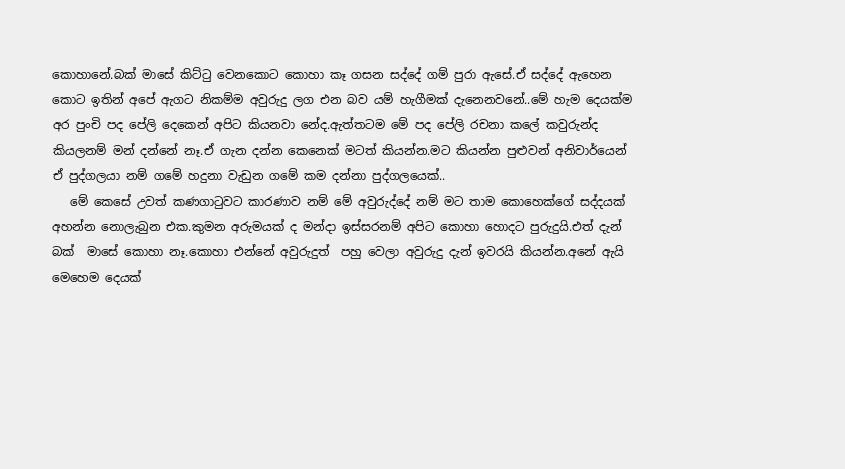කොහානේ.බක් මාසේ කිට්ටු වෙනකොට කොහා කෑ ගසන සද්දේ ගම් පුරා ඇසේ.ඒ සද්දේ ඇහෙන කොට ඉතින් අපේ ඇගට නිකම්ම අවුරුදු ලග එන බව යම් හැගීමක් දැනෙනවනේ..මේ හැම දෙයක්ම අර පුංචි පද පේලි දෙකෙන් අපිට කියනවා නේද.ඇත්තටම මේ පද පේලි රචනා කලේ කවුරුන්ද කියලනම් මන් දන්නේ නෑ.ඒ ගැන දන්න කෙනෙක් මටත් කියන්න.මට කියන්න පුළුවන් අනිවාර්යෙන් ඒ පුද්ගලයා නම් ගමේ හදුනා වැඩුන ගමේ කම දන්නා පුද්ගලයෙක්..
   මේ කෙසේ උවත් කණගාටුවට කාරණාව නම් මේ අවුරුද්දේ නම් මට තාම කොහෙක්ගේ සද්දයක් අහන්න නොලැබුන එක.කුමන අරුමයක් ද මන්දා ඉස්සරනම් අපිට කොහා හොදට පුරුදුයි.එත් දැන් බක්  මාසේ කොහා නෑ.කොහා එන්නේ අවුරුදුත්  පහු වෙලා අවුරුදු දැන් ඉවරයි කියන්න.අනේ ඇයි මෙහෙම දෙයක්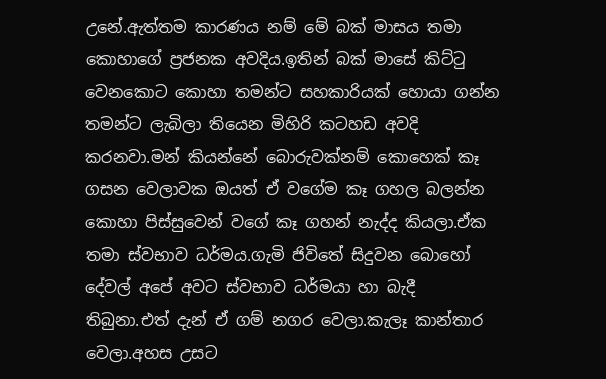උනේ.ඇත්තම කාරණය නම් මේ බක් මාසය තමා කොහාගේ ප්‍රජනක අවදිය.ඉතින් බක් මාසේ කිට්ටු වෙනකොට කොහා තමන්ට සහකාරියක් හොයා ගන්න තමන්ට ලැබිලා තියෙන මිහිරි කටහඩ අවදි කරනවා.මන් කියන්නේ බොරුවක්නම් කොහෙක් කෑ ගසන වෙලාවක ඔයත් ඒ වගේම කෑ ගහල බලන්න කොහා පිස්සුවෙන් වගේ කෑ ගහන් නැද්ද කියලා.ඒක තමා ස්වභාව ධර්මය.ගැමි ජිවිතේ සිදුවන බොහෝ දේවල් අපේ අවට ස්වභාව ධර්මයා හා බැදී තිබුනා.එත් දැන් ඒ ගම් නගර වෙලා.කැලෑ කාන්තාර වෙලා.අහස උසට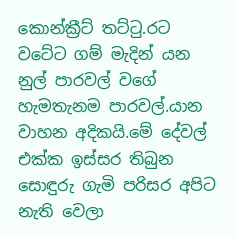කොන්ක්‍රීට් තට්ටු.රට වටේට ගම් මැදින් යන නුල් පාරවල් වගේ හැමතැනම පාරවල්.යාන වාහන අදිකයි.මේ දේවල් එක්ක ඉස්සර තිබුන සොඳුරු ගැමි පරිසර අපිට නැති වෙලා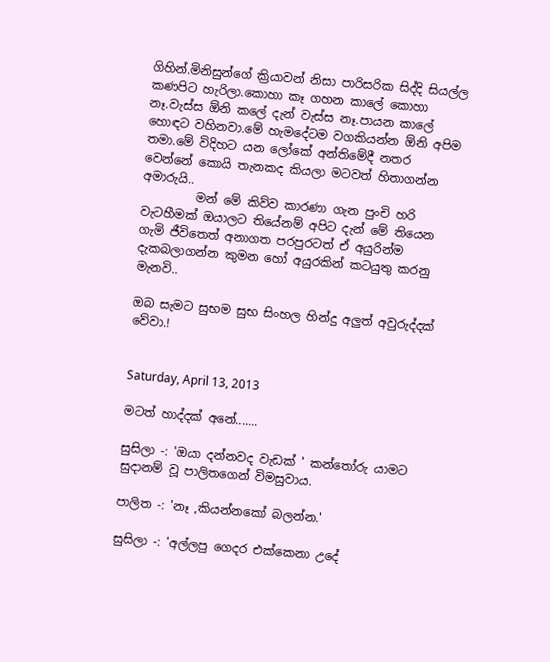ගිහින්.මිනිසුන්ගේ ක්‍රියාවන් නිසා පාරිසරික සිද්දි සියල්ල කණපිට හැරිලා.කොහා කෑ ගහන කාලේ කොහා නෑ.වැස්ස ඕනි කලේ දැන් වැස්ස නෑ.පායන කාලේ හොඳට වහිනවා.මේ හැමදේටම වගකියන්න ඕනි අපිම තමා.මේ විදිහට යන ලෝකේ අන්තිමේදී නතර වෙන්නේ කොයි තැනකද කියලා මටවත් හිතාගන්න අමාරුයි..
         මන් මේ කිව්ව කාරණා ගැන පුංචි හරි වැටහීමක් ඔයාලට තියේනම් අපිට දැන් මේ තියෙන ගැමි ජීවිතෙත් අනාගත පරපුරටත් ඒ අයුරින්ම දැකබලාගන්න කුමන හෝ අයුරකින් කටයුතු කරනු මැනවි..

ඔබ සැමට සුභම සුභ සිංහල හින්දු අලුත් අවුරුද්දක් වේවා.!


Saturday, April 13, 2013

මටත් හාද්දක් අනේ.......

සුසිලා -: 'ඔයා දන්නවද වැඩක් ' කන්තෝරු යාමට සුදානම් වූ පාලිතගෙන් විමසුවාය.

පාලිත -: 'නෑ ,කියන්නකෝ බලන්න.'

සුසිලා -: 'අල්ලපු ගෙදර එක්කෙනා උදේ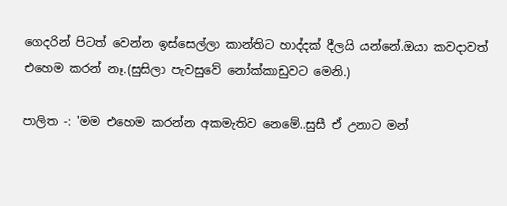ගෙදරින් පිටත් වෙන්න ඉස්සෙල්ලා කාන්තිට හාද්දක් දීලයි යන්නේ.ඔයා කවදාවත් එහෙම කරන් නෑ.(සුසිලා පැවසුවේ නෝක්කාඩුවට මෙනි.)

පාලිත -: 'මම එහෙම කරන්න අකමැතිව නෙමේ..සුසී ඒ උනාට මන්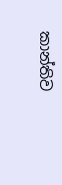කාන්තිව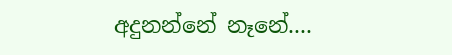අදුනන්නේ නෑනේ....